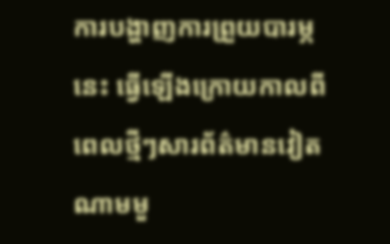ការបង្ហាញការព្រួយបារម្ភនេះ ធ្វើឡើងក្រោយកាលពីពេលថ្មីៗសារព័ត៌មានវៀតណាមមួ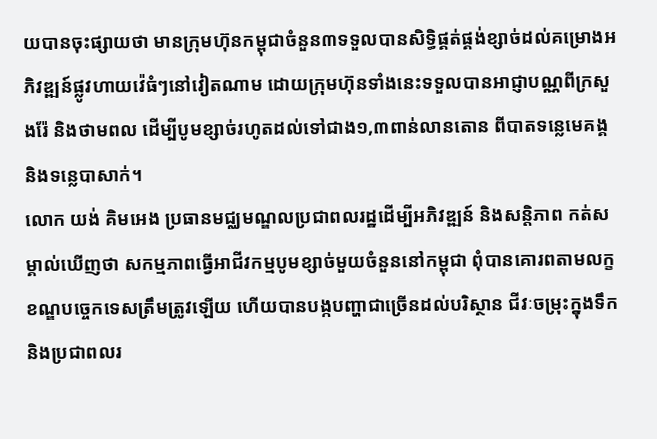យបានចុះផ្សាយថា មានក្រុមហ៊ុនកម្ពុជាចំនួន៣ទទួលបានសិទ្ធិផ្គត់ផ្គង់ខ្សាច់ដល់គម្រោងអភិវឌ្ឍន៍ផ្លូវហាយវ៉េធំៗនៅវៀតណាម ដោយក្រុមហ៊ុនទាំងនេះទទួលបានអាជ្ញាបណ្ណពីក្រសួងរ៉ែ និងថាមពល ដើម្បីបូមខ្សាច់រហូតដល់ទៅជាង១,៣ពាន់លានតោន ពីបាតទន្លេមេគង្គ និងទន្លេបាសាក់។
លោក យង់ គិមអេង ប្រធានមជ្ឈមណ្ឌលប្រជាពលរដ្ឋដើម្បីអភិវឌ្ឍន៍ និងសន្តិភាព កត់សម្គាល់ឃើញថា សកម្មភាពធ្វើអាជីវកម្មបូមខ្សាច់មួយចំនួននៅកម្ពុជា ពុំបានគោរពតាមលក្ខខណ្ឌបច្ចេកទេសត្រឹមត្រូវឡើយ ហើយបានបង្កបញ្ហាជាច្រើនដល់បរិស្ថាន ជីវៈចម្រុះក្នុងទឹក និងប្រជាពលរ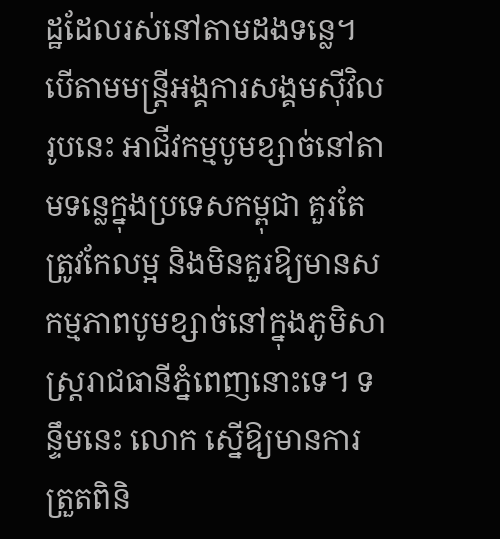ដ្ឋដែលរស់នៅតាមដងទន្លេ។ បើតាមមន្រ្តីអង្គការសង្គមស៊ីវិលរូបនេះ អាជីវកម្មបូមខ្សាច់នៅតាមទន្លេក្នុងប្រទេសកម្ពុជា គួរតែត្រូវកែលម្អ និងមិនគួរឱ្យមានសកម្មភាពបូមខ្សាច់នៅក្នុងភូមិសាស្រ្តរាជធានីភ្នំពេញនោះទេ។ ទន្ទឹមនេះ លោក ស្នើឱ្យមានការត្រួតពិនិ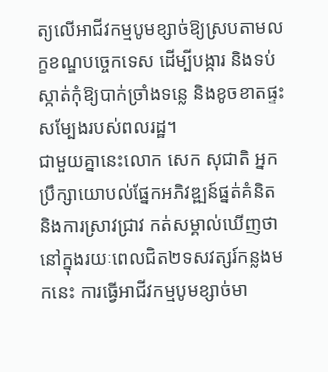ត្យលើអាជីវកម្មបូមខ្សាច់ឱ្យស្របតាមលក្ខខណ្ឌបច្ចេកទេស ដើម្បីបង្ការ និងទប់ស្កាត់កុំឱ្យបាក់ច្រាំងទន្លេ និងខូចខាតផ្ទះសម្បែងរបស់ពលរដ្ឋ។
ជាមួយគ្នានេះលោក សេក សុជាតិ អ្នកប្រឹក្សាយោបល់ផ្នែកអភិវឌ្ឍន៍ផ្នត់គំនិត និងការស្រាវជ្រាវ កត់សម្គាល់ឃើញថា នៅក្នុងរយៈពេលជិត២ទសវត្សរ៍កន្លងមកនេះ ការធ្វើអាជីវកម្មបូមខ្សាច់មា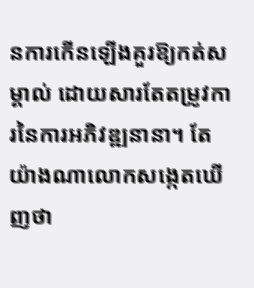នការកើនឡើងគួរឱ្យកត់សម្គាល់ ដោយសារតែតម្រូវការនៃការអភិវឌ្ឍនានា។ តែយ៉ាងណាលោកសង្កេតឃើញថា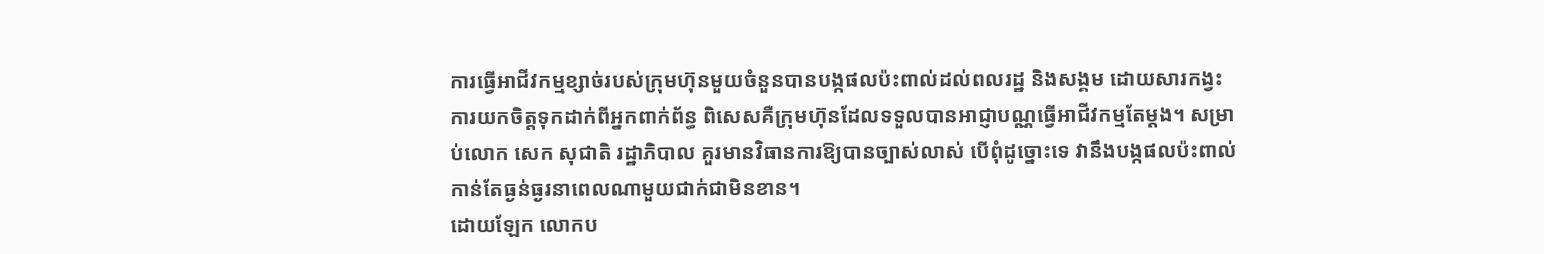ការធ្វើអាជីវកម្មខ្សាច់របស់ក្រុមហ៊ុនមួយចំនួនបានបង្កផលប៉ះពាល់ដល់ពលរដ្ឋ និងសង្គម ដោយសារកង្វះការយកចិត្តទុកដាក់ពីអ្នកពាក់ព័ន្ធ ពិសេសគឺក្រុមហ៊ុនដែលទទួលបានអាជ្ញាបណ្ណធ្វើអាជីវកម្មតែម្ដង។ សម្រាប់លោក សេក សុជាតិ រដ្ឋាភិបាល គួរមានវិធានការឱ្យបានច្បាស់លាស់ បើពុំដូច្នោះទេ វានឹងបង្កផលប៉ះពាល់កាន់តែធ្ងន់ធ្ងរនាពេលណាមួយជាក់ជាមិនខាន។
ដោយឡែក លោកប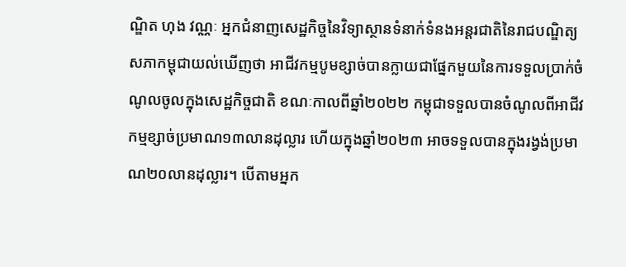ណ្ឌិត ហុង វណ្ណៈ អ្នកជំនាញសេដ្ឋកិច្ចនៃវិទ្យាស្ថានទំនាក់ទំនងអន្តរជាតិនៃរាជបណ្ឌិត្យសភាកម្ពុជាយល់ឃើញថា អាជីវកម្មបូមខ្សាច់បានក្លាយជាផ្នែកមួយនៃការទទួលប្រាក់ចំណូលចូលក្នុងសេដ្ឋកិច្ចជាតិ ខណៈកាលពីឆ្នាំ២០២២ កម្ពុជាទទួលបានចំណូលពីអាជីវកម្មខ្សាច់ប្រមាណ១៣លានដុល្លារ ហើយក្នុងឆ្នាំ២០២៣ អាចទទួលបានក្នុងរង្វង់ប្រមាណ២០លានដុល្លារ។ បើតាមអ្នក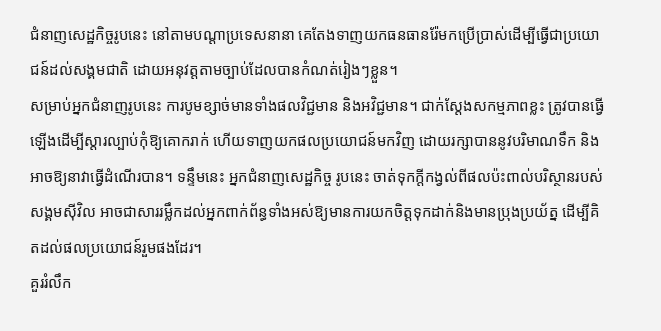ជំនាញសេដ្ឋកិច្ចរូបនេះ នៅតាមបណ្ដាប្រទេសនានា គេតែងទាញយកធនធានរ៉ែមកប្រើប្រាស់ដើម្បីធ្វើជាប្រយោជន៍ដល់សង្គមជាតិ ដោយអនុវត្តតាមច្បាប់ដែលបានកំណត់រៀងៗខ្លួន។
សម្រាប់អ្នកជំនាញរូបនេះ ការបូមខ្សាច់មានទាំងផលវិជ្ជមាន និងអវិជ្ជមាន។ ជាក់ស្ដែងសកម្មភាពខ្លះ ត្រូវបានធ្វើឡើងដើម្បីស្ដារល្បាប់កុំឱ្យគោករាក់ ហើយទាញយកផលប្រយោជន៍មកវិញ ដោយរក្សាបាននូវបរិមាណទឹក និងអាចឱ្យនាវាធ្វើដំណើរបាន។ ទន្ទឹមនេះ អ្នកជំនាញសេដ្ឋកិច្ច រូបនេះ ចាត់ទុកក្ដីកង្វល់ពីផលប៉ះពាល់បរិស្ថានរបស់សង្គមស៊ីវិល អាចជាសាររម្លឹកដល់អ្នកពាក់ព័ន្ធទាំងអស់ឱ្យមានការយកចិត្តទុកដាក់និងមានប្រុងប្រយ័ត្ន ដើម្បីគិតដល់ផលប្រយោជន៍រួមផងដែរ។
គួររំលឹក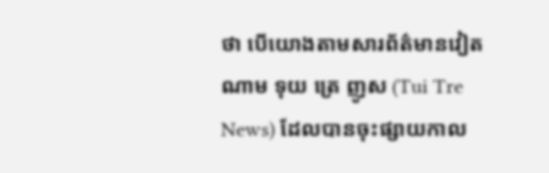ថា បើយោងតាមសារព័ត៌មានវៀតណាម ទុយ ត្រេ ញូស (Tui Tre News) ដែលបានចុះផ្សាយកាល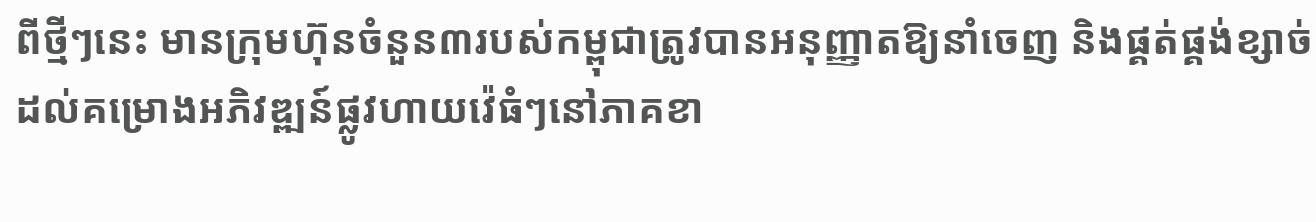ពីថ្មីៗនេះ មានក្រុមហ៊ុនចំនួន៣របស់កម្ពុជាត្រូវបានអនុញ្ញាតឱ្យនាំចេញ និងផ្គត់ផ្គង់ខ្សាច់ដល់គម្រោងអភិវឌ្ឍន៍ផ្លូវហាយវ៉េធំៗនៅភាគខា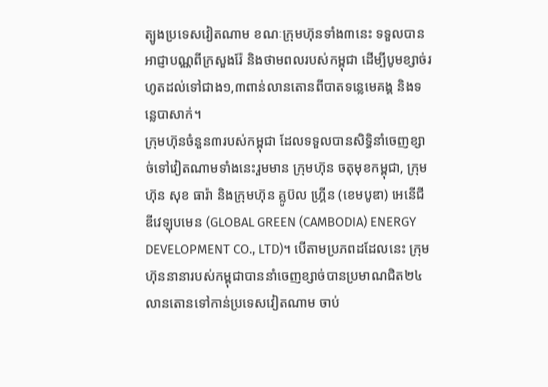ត្បូងប្រទេសវៀតណាម ខណៈក្រុមហ៊ុនទាំង៣នេះ ទទួលបានអាជ្ញាបណ្ណពីក្រសួងរ៉ែ និងថាមពលរបស់កម្ពុជា ដើម្បីបូមខ្សាច់រហូតដល់ទៅជាង១,៣ពាន់លានតោនពីបាតទន្លេមេគង្គ និងទន្លេបាសាក់។
ក្រុមហ៊ុនចំនួន៣របស់កម្ពុជា ដែលទទួលបានសិទ្ធិនាំចេញខ្សាច់ទៅវៀតណាមទាំងនេះរួមមាន ក្រុមហ៊ុន ចតុមុខកម្ពុជា, ក្រុមហ៊ុន សុខ ធារ៉ា និងក្រុមហ៊ុន គ្លូប៊ល ហ្គ្រីន (ខេមបូឌា) អេនើជី ឌីវេឡុបមេន (GLOBAL GREEN (CAMBODIA) ENERGY DEVELOPMENT CO., LTD)។ បើតាមប្រភពដដែលនេះ ក្រុមហ៊ុននានារបស់កម្ពុជាបាននាំចេញខ្សាច់បានប្រមាណជិត២៤លានតោនទៅកាន់ប្រទេសវៀតណាម ចាប់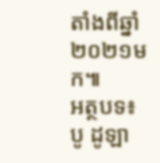តាំងពីឆ្នាំ២០២១មក៕
អត្ថបទ៖ បូ ដូឡា